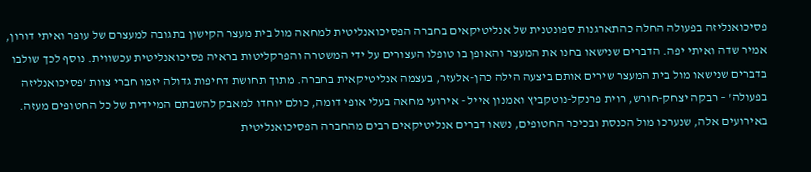פסיכואנליזה בפעולה החלה כהתארגנות ספונטנית של אנליטיקאים בחברה הפסיכואנליטית למחאה מול בית מעצר הקישון בתגובה למעצרם של עופר ואיתי דורון, אמיר שדה ואיתי יפה. הדברים שנישאו בחנו את המעצר והאופן בו טופלו העצורים על ידי המשטרה והפרקליטות בראיה פסיכואנליטית עכשווית. נוסף לכך שולבו בדברים שנישאו מול בית המעצר שירים אותם ביצעה הילה כהן-אלעזר, בעצמה אנליטיקאית בחברה. מתוך תחושת דחיפות גדולה יזמו חברי צוות 'פסיכואנליזה בפעולה' – רבקה יצחק-חורש, רוית פרנקל-נוטקביץ ואמנון אייל - אירועי מחאה בעלי אופי דומה, כולם יוחדו למאבק להשבתם המיידית של כל החטופים מעזה. באירועים אלה, שנערכו מול הכנסת ובכיכר החטופים, נשאו דברים אנליטיקאים רבים מהחברה הפסיכואנליטית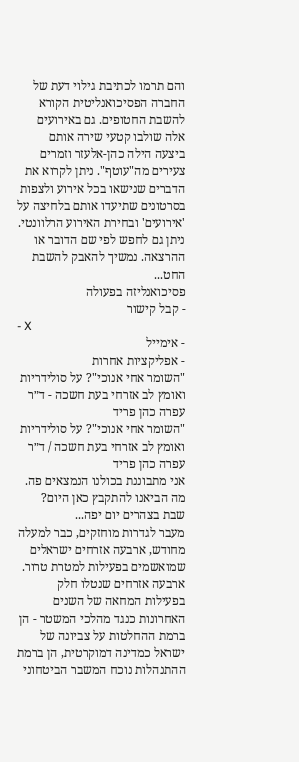והם תרמו לכתיבת גילוי דעת של החברה הפסיכואנליטית הקורא להשבת החטופים. גם באירועים אלה שולבו קטעי שירה אותם ביצעה הילה כהן-אלעזר וזמרים צעירים מה"עוטף". ניתן לקרוא את הדברים שנישאו בכל אירוע ולצפות בסרטונים שתיעדו אותם בלחיצה על 'אירועים' ובחירת האירוע הרלוונטי. ניתן גם לחפש לפי שם הדובר או ההרצאה. נמשיך להאבק להשבת החט...
פסיכואנליזה בפעולה
- קבל קישור
- X
- אימייל
- אפליקציות אחרות
"השומר אחי אנוכי"? על סולידריות ואומץ לב אזרחי בעת חשכה - ד״ר עפרה כהן פריד
"השומר אחי אנוכי"? על סולידריות ואומץ לב אזרחי בעת חשכה / ד״ר עפרה כהן פריד
אני מתבוננת בכולנו הנמצאים פה.
מה הביאנו להתקבץ כאן היום? שבת בצהרים יום יפה...
מעבר לגדרות מוחזקים, כבר למעלה מחודש, ארבעה אזרחים ישראלים שמואשמים בפעילות למטרת טרור. ארבעה אזרחים שנטלו חלק בפעילות המחאה של השנים האחרונות כנגד מהלכי המשטר - הן ברמת ההחלטות על צביונה של ישראל כמדינה דמוקרטית, הן ברמת ההתנהלות נוכח המשבר הביטחוני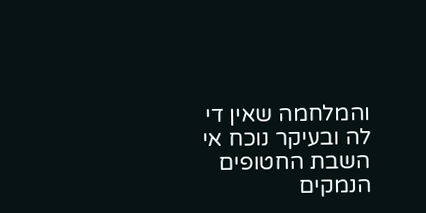והמלחמה שאין די לה ובעיקר נוכח אי השבת החטופים הנמקים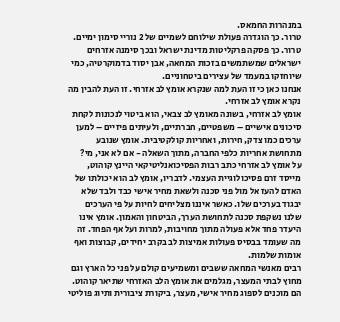במנהרות החמאס.
טרור. כך הוגדרה פעולת שילוחם לשמיים של 2 נוריי סימון ימיים. טרור. כך פסקה פרקליטות מדינת ישראל ובכך סימנה אזרחים ישראלים שמשתמשים בזכות המחאה, אבן יסוד בדמוקרטיה, כמי שיוחזקו במעמד של עצירים ביטחוניים.
אנחנו כאן כי זו העת למה שנקרא אומץ לב אזרחי. זו העת להבין מה נקרא אומץ לב אזרחי.
אומץ לב אזרחי, בשונה מאומץ לב צבאי, הוא ביטוי לנכונות לקחת סיכונים אישיים – משפטיים, חברתיים, ולעיתים פיזיים – למען ערכים כמו צדק, חירות, ואחריות קולקטיבית. אומץ שנובע מתחושת אחריות כלפי החברה, מתוך השאלה - אם לא אני, מי?
על אומץ לב אזרחי כתב רבות הפסיכואנליטיקאי היינץ קוהוט, מייסד זרם פסיכולוגיית העצמי. לדבריו, אומץ לב הוא יכולתו של האדם להעז אל מול פני סכנה ולשאת מחיר אישי כבד ולבד שלא יבגוד בערכים שלו. כאשר איננו מצליחים לחיות על פי הערכים שלנו נשקפת סכנה לתחושת הערך, הביטחון והאמון. אומץ אינו היעדר פחד אלא פעולה מתוך מחויבות, למרות ועל אף הפחד. זה מה שעומד בבסיס פעולות אמיצות לב בקרב יחידים, קבוצות ואף אומות שלמות.
רבים מאנשי המחאה ששבים ומשמיעים קולם על פני כל הארץ וגם מחוץ לבתי המעצר, מגלמים את אומץ הלב האזרחי שתיאר קוהוט. הם מוכנים לספוג מחיר אישי, מעצר, ביקורת ציבורית ותיוג פוליטי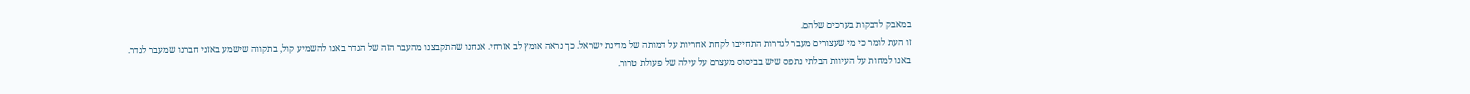במאבק לדבקות בערכים שלהם.
זו העת לומר כי מי שעצורים מעבר לגדרות התחייבו לקחת אחריות על דמותה של מדינת ישראל. כך נראה אומץ לב אזרחי. אנחנו שהתקבצנו מהעבר הזה של הגדר באנו להשמיע קול, בתקווה שישמע באזני חברנו שמעבר לגדר. באנו למחות על העיוות הבלתי נתפס שיש בביסוס מעצרם על עילה של פעולת טרור.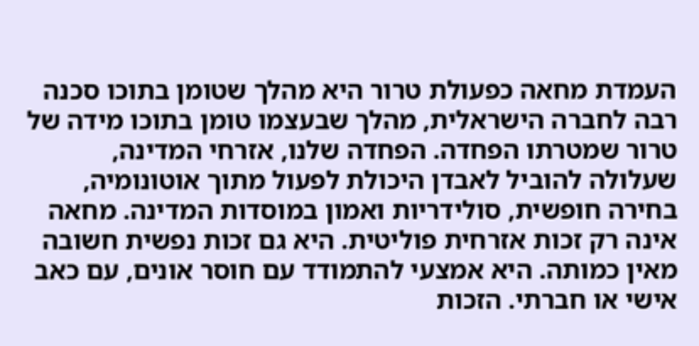העמדת מחאה כפעולת טרור היא מהלך שטומן בתוכו סכנה רבה לחברה הישראלית, מהלך שבעצמו טומן בתוכו מידה של טרור שמטרתו הפחדה. הפחדה שלנו, אזרחי המדינה, שעלולה להוביל לאבדן היכולת לפעול מתוך אוטונומיה, בחירה חופשית, סולידריות ואמון במוסדות המדינה. מחאה אינה רק זכות אזרחית פוליטית. היא גם זכות נפשית חשובה מאין כמותה. היא אמצעי להתמודד עם חוסר אונים, עם כאב אישי או חברתי. הזכות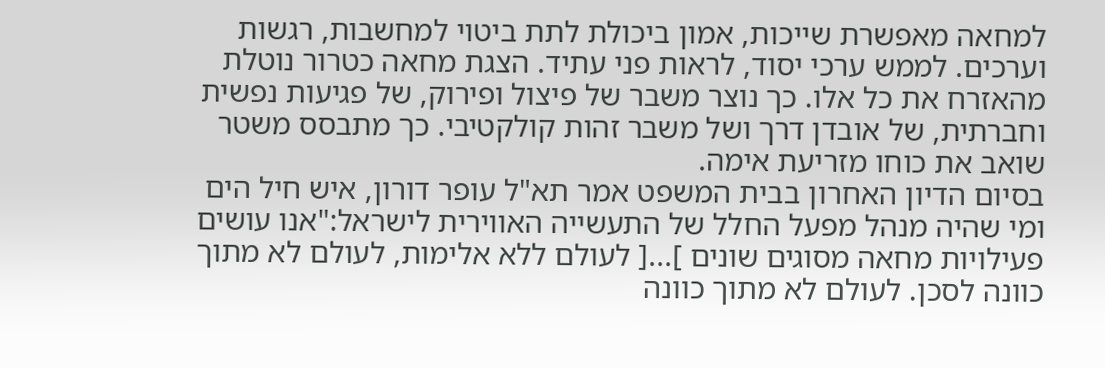למחאה מאפשרת שייכות, אמון ביכולת לתת ביטוי למחשבות, רגשות וערכים. לממש ערכי יסוד, לראות פני עתיד. הצגת מחאה כטרור נוטלת מהאזרח את כל אלו. כך נוצר משבר של פיצול ופירוק, של פגיעות נפשית וחברתית, של אובדן דרך ושל משבר זהות קולקטיבי. כך מתבסס משטר שואב את כוחו מזריעת אימה.
בסיום הדיון האחרון בבית המשפט אמר תא"ל עופר דורון, איש חיל הים ומי שהיה מנהל מפעל החלל של התעשייה האווירית לישראל:"אנו עושים פעילויות מחאה מסוגים שונים ]...[ לעולם ללא אלימות, לעולם לא מתוך כוונה לסכן. לעולם לא מתוך כוונה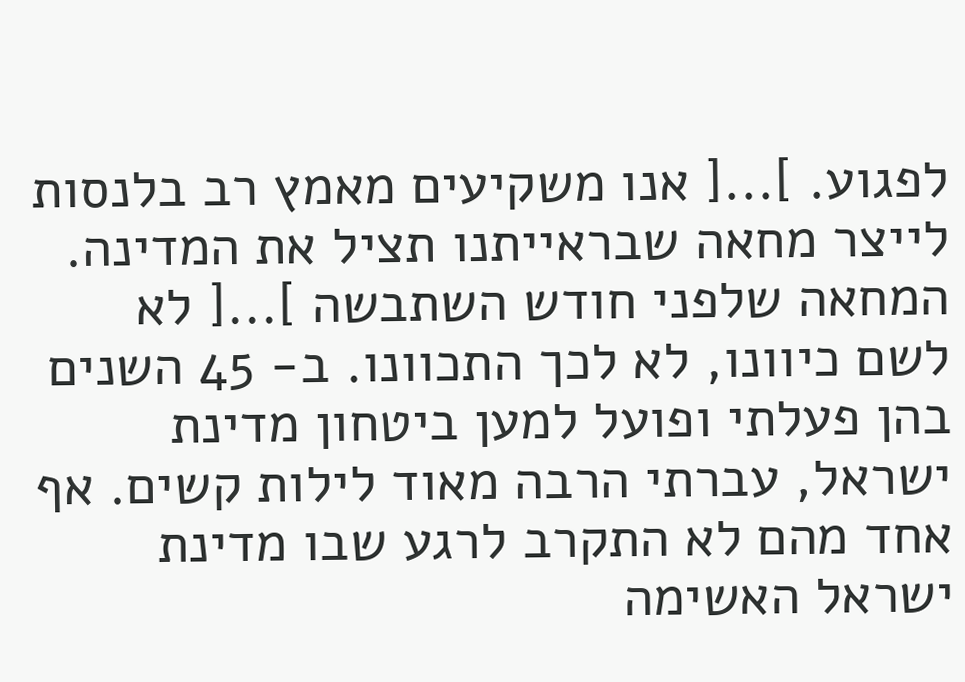לפגוע. ]...[ אנו משקיעים מאמץ רב בלנסות לייצר מחאה שבראייתנו תציל את המדינה. המחאה שלפני חודש השתבשה ]...[ לא לשם כיוונו, לא לכך התכוונו. ב- 45 השנים בהן פעלתי ופועל למען ביטחון מדינת ישראל, עברתי הרבה מאוד לילות קשים. אף אחד מהם לא התקרב לרגע שבו מדינת ישראל האשימה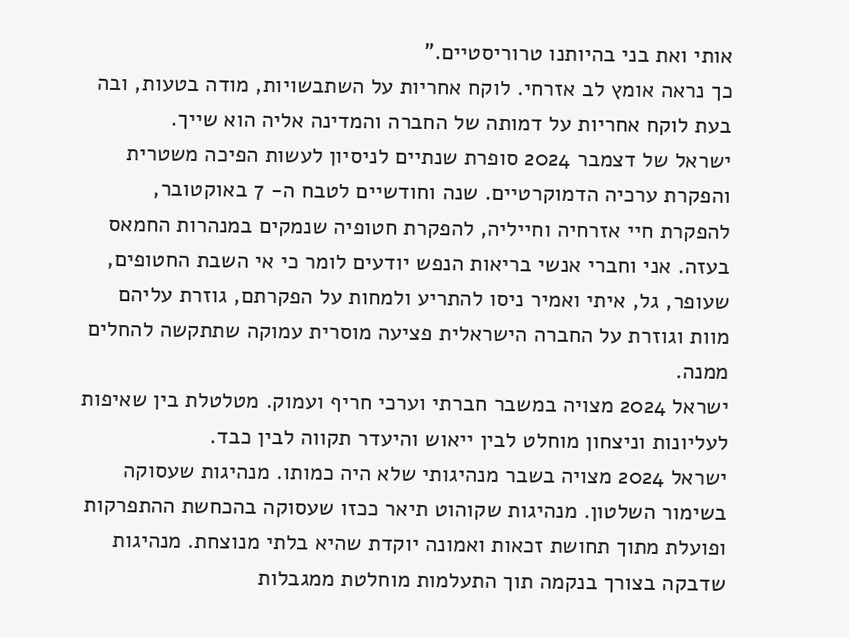אותי ואת בני בהיותנו טרוריסטיים."
כך נראה אומץ לב אזרחי. לוקח אחריות על השתבשויות, מודה בטעות, ובה בעת לוקח אחריות על דמותה של החברה והמדינה אליה הוא שייך.
ישראל של דצמבר 2024 סופרת שנתיים לניסיון לעשות הפיכה משטרית והפקרת ערכיה הדמוקרטיים. שנה וחודשיים לטבח ה- 7 באוקטובר, להפקרת חיי אזרחיה וחייליה, להפקרת חטופיה שנמקים במנהרות החמאס בעזה. אני וחברי אנשי בריאות הנפש יודעים לומר כי אי השבת החטופים, שעופר, גל, איתי ואמיר ניסו להתריע ולמחות על הפקרתם, גוזרת עליהם מוות וגוזרת על החברה הישראלית פציעה מוסרית עמוקה שתתקשה להחלים ממנה.
ישראל 2024 מצויה במשבר חברתי וערכי חריף ועמוק. מטלטלת בין שאיפות לעליונות וניצחון מוחלט לבין ייאוש והיעדר תקווה לבין כבד.
ישראל 2024 מצויה בשבר מנהיגותי שלא היה כמותו. מנהיגות שעסוקה בשימור השלטון. מנהיגות שקוהוט תיאר ככזו שעסוקה בהכחשת ההתפרקות ופועלת מתוך תחושת זכאות ואמונה יוקדת שהיא בלתי מנוצחת. מנהיגות שדבקה בצורך בנקמה תוך התעלמות מוחלטת ממגבלות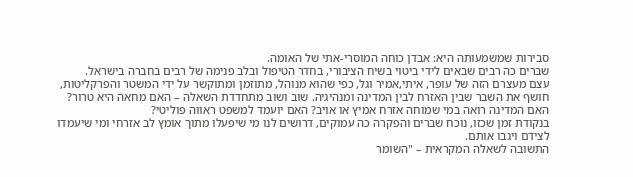סבירות שמשמעותה היא: אבדן כוחה המוסרי-אתי של האומה.
שברים כה רבים שבאים לידי ביטוי בשיח הציבורי, בחדר הטיפול ובלב פנימה של רבים בחברה בישראל.
עצם מעצרם הזה של עופר, איתי,אמיר וגל, כפי שהוא מנוהל, מתוזמן ומתוקשר על ידי המשטר והפרקליטות, חושף את השבר שבין האזרח לבין המדינה ומנהיגיה. שוב ושוב מתחדדת השאלה – האם מחאה היא טרור? האם המדינה רואה במי שמוחה אזרח אמיץ או אויב? האם יועמד למשפט ראווה פוליטי?
בנקודת זמן שכזו, נוכח שברים והפקרה כה עמוקים, דרושים לנו מי שיפעלו מתוך אומץ לב אזרחי ומי שיעמדו לצידם ויגבו אותם.
התשובה לשאלה המקראית – "השומר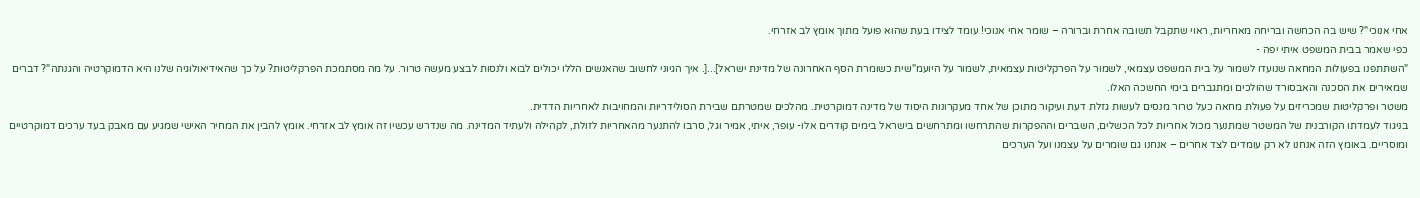אחי אנוכי"? שיש בה הכחשה ובריחה מאחריות, ראוי שתקבל תשובה אחרת וברורה – שומר אחי אנוכי! עומד לצידו בעת שהוא פועל מתוך אומץ לב אזרחי.
כפי שאמר בבית המשפט איתי יפה -
"השתתפנו בפעולות המחאה שנועדו לשמור על בית המשפט עצמאי, לשמור על הפרקליטות עצמאית, לשמור על היועמ"שית כשומרת הסף האחרונה של מדינת ישראל]...[. איך הגיוני לחשוב שהאנשים הללו יכולים לבוא ולנסות לבצע מעשה טרור. על מה מסתמכת הפרקליטות? על כך שהאידיאולוגיה שלנו היא הדמוקרטיה והגנתה"? דברים שמאירים את הסכנה והאבסורד שהולכים ומתגברים בימי החשכה האלו.
משטר ופרקליטות שמכריזים על פעולת מחאה כעל טרור מנסים לעשות גזלת דעת ועיקור מתוכן של אחד מעקרונות היסוד של מדינה דמוקרטית. מהלכים שמטרתם שבירת הסולידריות והמחויבות לאחריות הדדית.
בניגוד לעמדתו הקורבנית של המשטר שמתנער מכול אחריות לכל הכשלים, השברים וההפקרות שהתרחשו ומתרחשים בישראל בימים קודרים אלו- עופר, איתי, אמיר וגל, סרבו להתנער מהאחריות לזולת, לקהילה ולעתיד המדינה. מה שנדרש עכשיו זה אומץ לב אזרחי. אומץ להבין את המחיר האישי שמגיע עם מאבק בעד ערכים דמוקרטיים ומוסריים. באומץ הזה אנחנו לא רק עומדים לצד אחרים – אנחנו גם שומרים על עצמנו ועל הערכים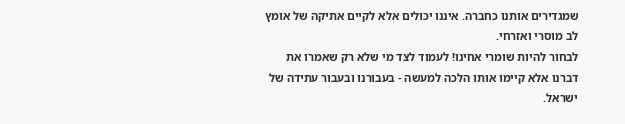שמגדירים אותנו כחברה. איננו יכולים אלא לקיים אתיקה של אומץ לב מוסרי ואזרחי.
לבחור להיות שומרי אחינו! לעמוד לצד מי שלא רק שאמרו את דברנו אלא קיימו אותו הלכה למעשה - בעבורנו ובעבור עתידה של ישראל.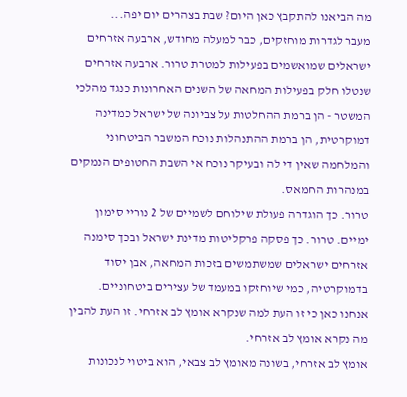מה הביאנו להתקבץ כאן היום? שבת בצהרים יום יפה...
מעבר לגדרות מוחזקים, כבר למעלה מחודש, ארבעה אזרחים ישראלים שמואשמים בפעילות למטרת טרור. ארבעה אזרחים שנטלו חלק בפעילות המחאה של השנים האחרונות כנגד מהלכי המשטר - הן ברמת ההחלטות על צביונה של ישראל כמדינה דמוקרטית, הן ברמת ההתנהלות נוכח המשבר הביטחוני והמלחמה שאין די לה ובעיקר נוכח אי השבת החטופים הנמקים במנהרות החמאס.
טרור. כך הוגדרה פעולת שילוחם לשמיים של 2 נוריי סימון ימיים. טרור. כך פסקה פרקליטות מדינת ישראל ובכך סימנה אזרחים ישראלים שמשתמשים בזכות המחאה, אבן יסוד בדמוקרטיה, כמי שיוחזקו במעמד של עצירים ביטחוניים.
אנחנו כאן כי זו העת למה שנקרא אומץ לב אזרחי. זו העת להבין מה נקרא אומץ לב אזרחי.
אומץ לב אזרחי, בשונה מאומץ לב צבאי, הוא ביטוי לנכונות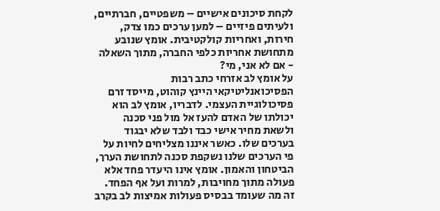לקחת סיכונים אישיים – משפטיים, חברתיים, ולעיתים פיזיים – למען ערכים כמו צדק, חירות, ואחריות קולקטיבית. אומץ שנובע מתחושת אחריות כלפי החברה, מתוך השאלה - אם לא אני, מי?
על אומץ לב אזרחי כתב רבות הפסיכואנליטיקאי היינץ קוהוט, מייסד זרם פסיכולוגיית העצמי. לדבריו, אומץ לב הוא יכולתו של האדם להעז אל מול פני סכנה ולשאת מחיר אישי כבד ולבד שלא יבגוד בערכים שלו. כאשר איננו מצליחים לחיות על פי הערכים שלנו נשקפת סכנה לתחושת הערך, הביטחון והאמון. אומץ אינו היעדר פחד אלא פעולה מתוך מחויבות, למרות ועל אף הפחד. זה מה שעומד בבסיס פעולות אמיצות לב בקרב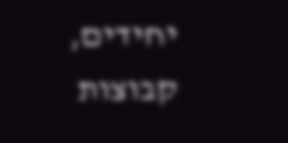יחידים, קבוצות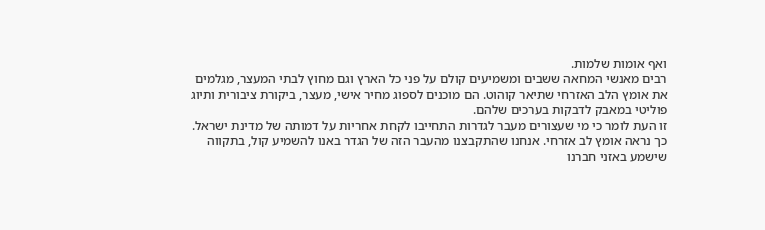ואף אומות שלמות.
רבים מאנשי המחאה ששבים ומשמיעים קולם על פני כל הארץ וגם מחוץ לבתי המעצר, מגלמים את אומץ הלב האזרחי שתיאר קוהוט. הם מוכנים לספוג מחיר אישי, מעצר, ביקורת ציבורית ותיוג פוליטי במאבק לדבקות בערכים שלהם.
זו העת לומר כי מי שעצורים מעבר לגדרות התחייבו לקחת אחריות על דמותה של מדינת ישראל. כך נראה אומץ לב אזרחי. אנחנו שהתקבצנו מהעבר הזה של הגדר באנו להשמיע קול, בתקווה שישמע באזני חברנו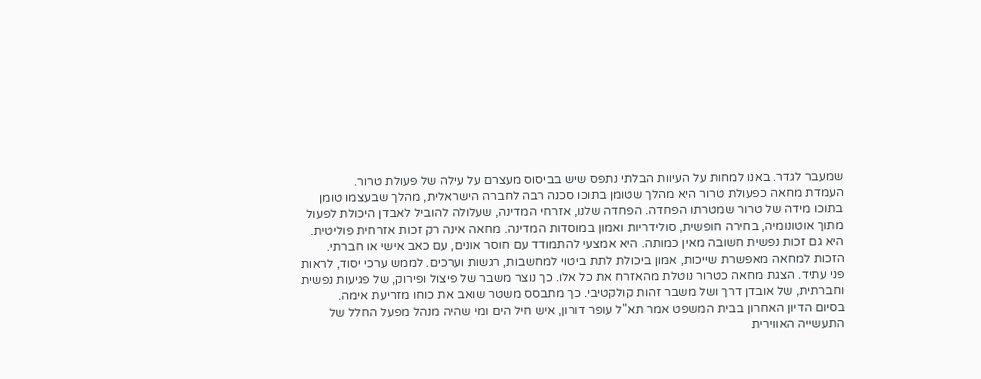שמעבר לגדר. באנו למחות על העיוות הבלתי נתפס שיש בביסוס מעצרם על עילה של פעולת טרור.
העמדת מחאה כפעולת טרור היא מהלך שטומן בתוכו סכנה רבה לחברה הישראלית, מהלך שבעצמו טומן בתוכו מידה של טרור שמטרתו הפחדה. הפחדה שלנו, אזרחי המדינה, שעלולה להוביל לאבדן היכולת לפעול מתוך אוטונומיה, בחירה חופשית, סולידריות ואמון במוסדות המדינה. מחאה אינה רק זכות אזרחית פוליטית. היא גם זכות נפשית חשובה מאין כמותה. היא אמצעי להתמודד עם חוסר אונים, עם כאב אישי או חברתי. הזכות למחאה מאפשרת שייכות, אמון ביכולת לתת ביטוי למחשבות, רגשות וערכים. לממש ערכי יסוד, לראות פני עתיד. הצגת מחאה כטרור נוטלת מהאזרח את כל אלו. כך נוצר משבר של פיצול ופירוק, של פגיעות נפשית וחברתית, של אובדן דרך ושל משבר זהות קולקטיבי. כך מתבסס משטר שואב את כוחו מזריעת אימה.
בסיום הדיון האחרון בבית המשפט אמר תא"ל עופר דורון, איש חיל הים ומי שהיה מנהל מפעל החלל של התעשייה האווירית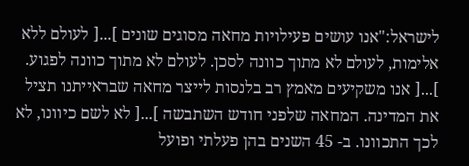לישראל:"אנו עושים פעילויות מחאה מסוגים שונים ]...[ לעולם ללא אלימות, לעולם לא מתוך כוונה לסכן. לעולם לא מתוך כוונה לפגוע. ]...[ אנו משקיעים מאמץ רב בלנסות לייצר מחאה שבראייתנו תציל את המדינה. המחאה שלפני חודש השתבשה ]...[ לא לשם כיוונו, לא לכך התכוונו. ב- 45 השנים בהן פעלתי ופועל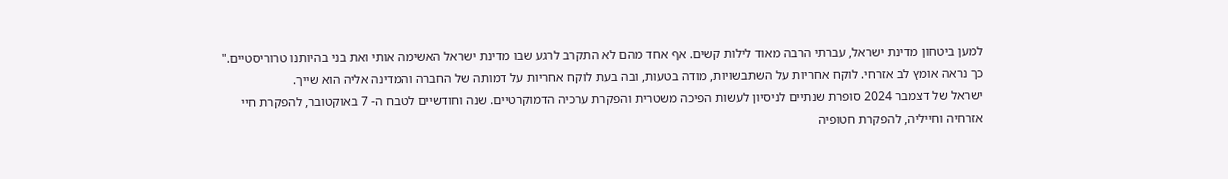למען ביטחון מדינת ישראל, עברתי הרבה מאוד לילות קשים. אף אחד מהם לא התקרב לרגע שבו מדינת ישראל האשימה אותי ואת בני בהיותנו טרוריסטיים."
כך נראה אומץ לב אזרחי. לוקח אחריות על השתבשויות, מודה בטעות, ובה בעת לוקח אחריות על דמותה של החברה והמדינה אליה הוא שייך.
ישראל של דצמבר 2024 סופרת שנתיים לניסיון לעשות הפיכה משטרית והפקרת ערכיה הדמוקרטיים. שנה וחודשיים לטבח ה- 7 באוקטובר, להפקרת חיי אזרחיה וחייליה, להפקרת חטופיה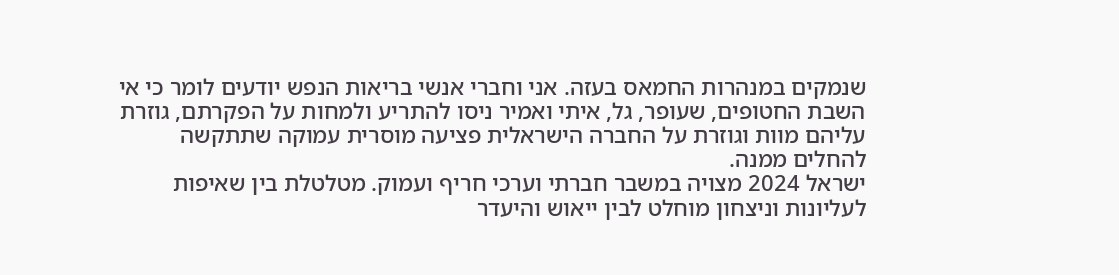שנמקים במנהרות החמאס בעזה. אני וחברי אנשי בריאות הנפש יודעים לומר כי אי השבת החטופים, שעופר, גל, איתי ואמיר ניסו להתריע ולמחות על הפקרתם, גוזרת עליהם מוות וגוזרת על החברה הישראלית פציעה מוסרית עמוקה שתתקשה להחלים ממנה.
ישראל 2024 מצויה במשבר חברתי וערכי חריף ועמוק. מטלטלת בין שאיפות לעליונות וניצחון מוחלט לבין ייאוש והיעדר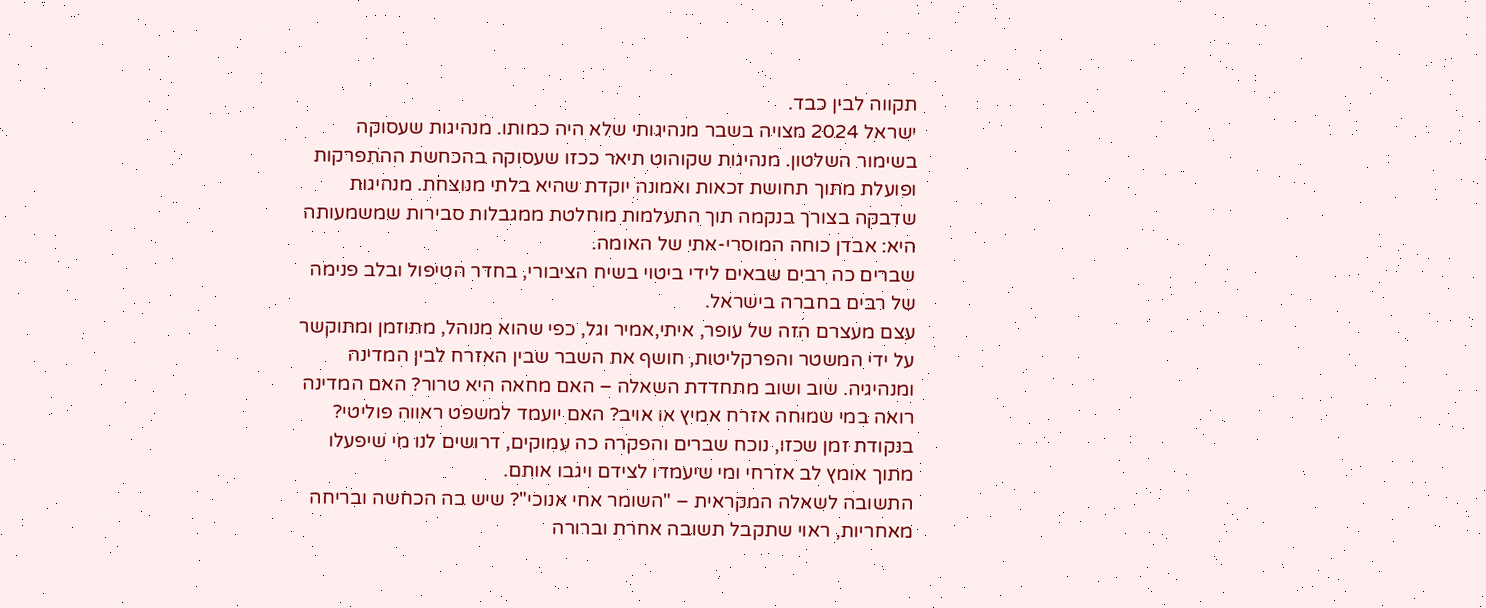תקווה לבין כבד.
ישראל 2024 מצויה בשבר מנהיגותי שלא היה כמותו. מנהיגות שעסוקה בשימור השלטון. מנהיגות שקוהוט תיאר ככזו שעסוקה בהכחשת ההתפרקות ופועלת מתוך תחושת זכאות ואמונה יוקדת שהיא בלתי מנוצחת. מנהיגות שדבקה בצורך בנקמה תוך התעלמות מוחלטת ממגבלות סבירות שמשמעותה היא: אבדן כוחה המוסרי-אתי של האומה.
שברים כה רבים שבאים לידי ביטוי בשיח הציבורי, בחדר הטיפול ובלב פנימה של רבים בחברה בישראל.
עצם מעצרם הזה של עופר, איתי,אמיר וגל, כפי שהוא מנוהל, מתוזמן ומתוקשר על ידי המשטר והפרקליטות, חושף את השבר שבין האזרח לבין המדינה ומנהיגיה. שוב ושוב מתחדדת השאלה – האם מחאה היא טרור? האם המדינה רואה במי שמוחה אזרח אמיץ או אויב? האם יועמד למשפט ראווה פוליטי?
בנקודת זמן שכזו, נוכח שברים והפקרה כה עמוקים, דרושים לנו מי שיפעלו מתוך אומץ לב אזרחי ומי שיעמדו לצידם ויגבו אותם.
התשובה לשאלה המקראית – "השומר אחי אנוכי"? שיש בה הכחשה ובריחה מאחריות, ראוי שתקבל תשובה אחרת וברורה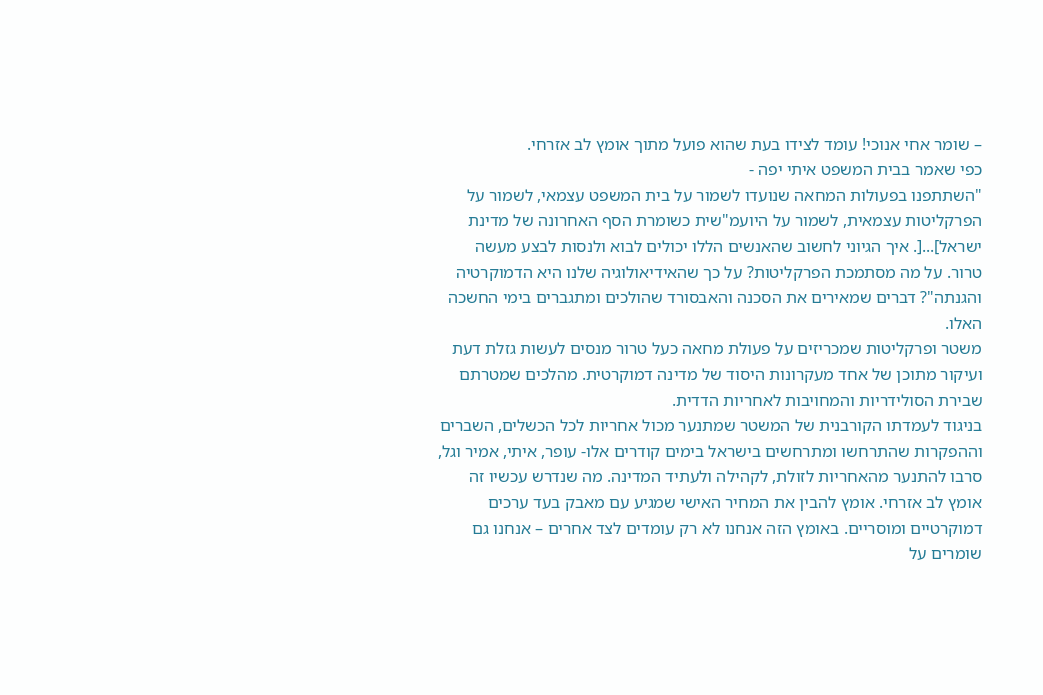– שומר אחי אנוכי! עומד לצידו בעת שהוא פועל מתוך אומץ לב אזרחי.
כפי שאמר בבית המשפט איתי יפה -
"השתתפנו בפעולות המחאה שנועדו לשמור על בית המשפט עצמאי, לשמור על הפרקליטות עצמאית, לשמור על היועמ"שית כשומרת הסף האחרונה של מדינת ישראל]...[. איך הגיוני לחשוב שהאנשים הללו יכולים לבוא ולנסות לבצע מעשה טרור. על מה מסתמכת הפרקליטות? על כך שהאידיאולוגיה שלנו היא הדמוקרטיה והגנתה"? דברים שמאירים את הסכנה והאבסורד שהולכים ומתגברים בימי החשכה האלו.
משטר ופרקליטות שמכריזים על פעולת מחאה כעל טרור מנסים לעשות גזלת דעת ועיקור מתוכן של אחד מעקרונות היסוד של מדינה דמוקרטית. מהלכים שמטרתם שבירת הסולידריות והמחויבות לאחריות הדדית.
בניגוד לעמדתו הקורבנית של המשטר שמתנער מכול אחריות לכל הכשלים, השברים וההפקרות שהתרחשו ומתרחשים בישראל בימים קודרים אלו- עופר, איתי, אמיר וגל, סרבו להתנער מהאחריות לזולת, לקהילה ולעתיד המדינה. מה שנדרש עכשיו זה אומץ לב אזרחי. אומץ להבין את המחיר האישי שמגיע עם מאבק בעד ערכים דמוקרטיים ומוסריים. באומץ הזה אנחנו לא רק עומדים לצד אחרים – אנחנו גם שומרים על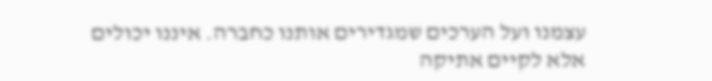עצמנו ועל הערכים שמגדירים אותנו כחברה. איננו יכולים אלא לקיים אתיקה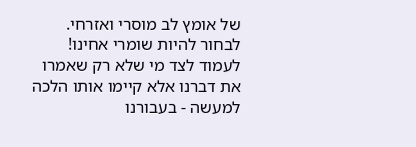של אומץ לב מוסרי ואזרחי.
לבחור להיות שומרי אחינו! לעמוד לצד מי שלא רק שאמרו את דברנו אלא קיימו אותו הלכה למעשה - בעבורנו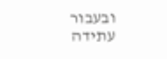ובעבור עתידה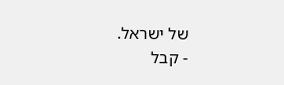של ישראל.
- קבל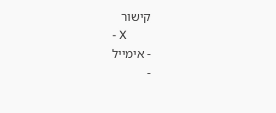קישור
- X
- אימייל
-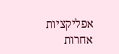אפליקציות אחרות